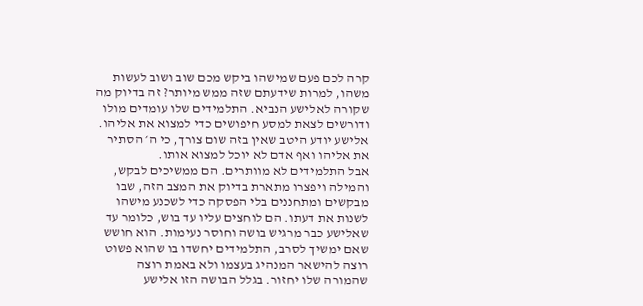קרה לכם פעם שמישהו ביקש מכם שוב ושוב לעשות משהו, למרות שידעתם שזה ממש מיותר? זה בדיוק מה שקורה לאלישע הנביא. התלמידים שלו עומדים מולו ודורשים לצאת למסע חיפושים כדי למצוא את אליהו. אלישע יודע היטב שאין בזה שום צורך, כי ה׳ הסתיר את אליהו ואף אדם לא יוכל למצוא אותו.
אבל התלמידים לא מוותרים. הם ממשיכים לבקש, והמילה ויפצרו מתארת בדיוק את המצב הזה, שבו מבקשים ומתחננים בלי הפסקה כדי לשכנע מישהו לשנות את דעתו. הם לוחצים עליו עד בוש, כלומר עד שאלישע כבר מרגיש בושה וחוסר נעימות. הוא חושש שאם ימשיך לסרב, התלמידים יחשדו בו שהוא פשוט רוצה להישאר המנהיג בעצמו ולא באמת רוצה שהמורה שלו יחזור. בגלל הבושה הזו אלישע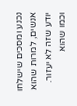נכנע ומסכים שישלחו אנשים, למרות שהוא יודע שזה לא יעזור. וכמו שהוא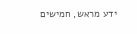ידע מראש, חמישים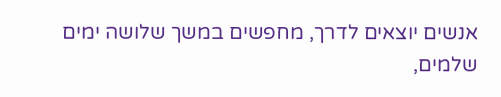אנשים יוצאים לדרך, מחפשים במשך שלושה ימים שלמים,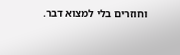וחוזרים בלי למצוא דבר.